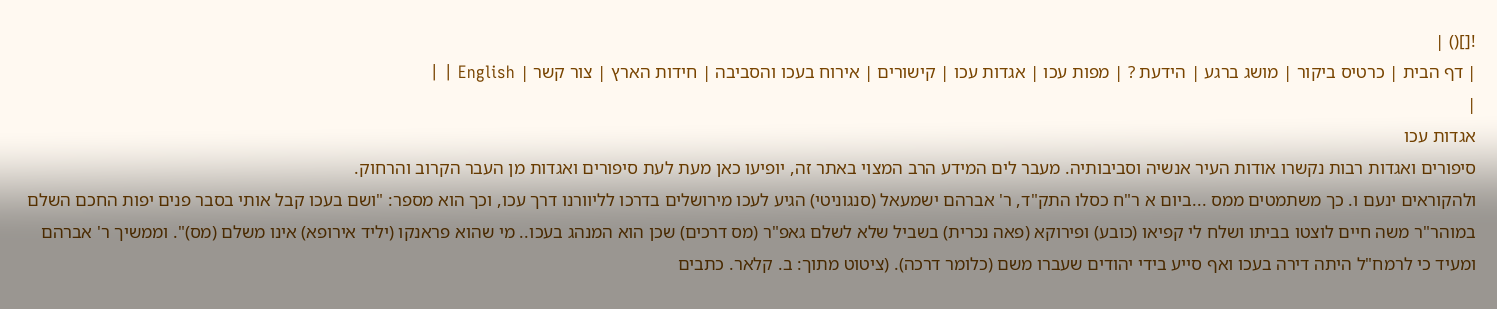![]() |
| דף הבית | כרטיס ביקור | מושג ברגע | הידעת ? | מפות עכו | אגדות עכו | קישורים | אירוח בעכו והסביבה | חידות הארץ | צור קשר | English | |
|
אגדות עכו
סיפורים ואגדות רבות נקשרו אודות העיר אנשיה וסביבותיה. מעבר לים המידע הרב המצוי באתר זה, יופיעו כאן מעת לעת סיפורים ואגדות מן העבר הקרוב והרחוק.
ולהקוראים ינעם ו. כך משתמטים ממס ...ביום א ר"ח כסלו התק"ד, ר' אברהם ישמעאל (סנגוניטי) הגיע לעכו מירושלים בדרכו לליוורנו דרך עכו, וכך הוא מספר: "ושם בעכו קבל אותי בסבר פנים יפות החכם השלם במוהר"ר משה חיים לוצטו בביתו ושלח לי קפיאו (כובע) ופירוקא (פאה נכרית) בשביל שלא לשלם גאפ"ר (מס דרכים) שכן הוא המנהג בעכו.. מי שהוא פראנקו (יליד אירופא) אינו משלם (מס)". וממשיך ר' אברהם ומעיד כי לרמח"ל היתה דירה בעכו ואף סייע בידי יהודים שעברו משם (כלומר דרכה). (ציטוט מתוך: ב. קלאר. כתבים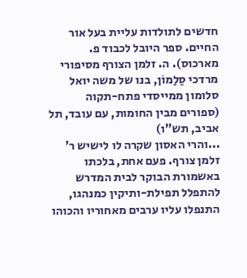חדשים לתולדות עליית בעל אור החיים. ספר היובל לכבוד פ. מארכוס). ה. זלמן הצורף מסיפורי מרדכי סַלַמוֹן, בנו של משה יואל סלומון ממייסדי פתח-תקוה
(ספורים מבין החומות, עם עובד, תל אביב, תש"ו)
...והרי האסון שקרה לו לישיש ר' זלמן צורף. פעם אחת, בלכתו באשמורת הבוקר לבית המדרש להתפלל תפילת-ותיקין כמנהגו, התנפלו עליו ערבים מאחוריו והכוהו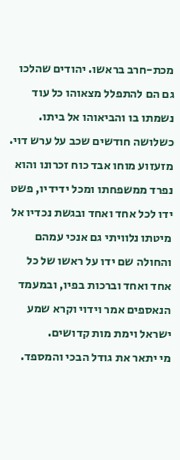מכת-חרב בראשו. יהודים שהלכו גם הם להתפלל מצאוהו כל עוד נשמתו בו והביאוהו אל ביתו. כשלושה חודשים שכב על ערש דוי. מזעזוע מוחו אבד כוח זכרונו והוא נפרד ממשפחתו ומכל ידידיו, פשט ידו לכל אחד ואחד ובגשת נכדיו אל מיטתו נלוויתי גם אנכי עמהם והחולה שם ידו על ראשו של כל אחד ואחד וברכות בפיו, ובמעמד הנאספים אמר וידוי וקרא שמע ישראל וימת מות קדושים.
מי יתאר את גודל הבכי והמספד.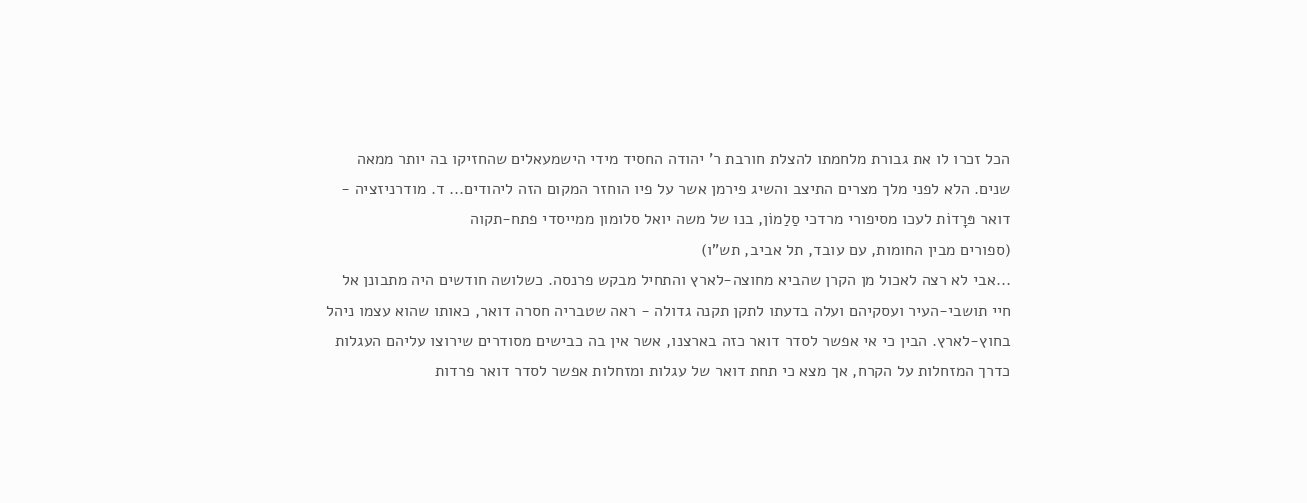הכל זכרו לו את גבורת מלחמתו להצלת חורבת ר' יהודה החסיד מידי הישמעאלים שהחזיקו בה יותר ממאה שנים. הלא לפני מלך מצרים התיצב והשיג פירמן אשר על פיו הוחזר המקום הזה ליהודים... ד. מודרניזציה - דואר פּרָדוֹת לעכו מסיפורי מרדכי סַלַמוֹן, בנו של משה יואל סלומון ממייסדי פתח-תקוה
(ספורים מבין החומות, עם עובד, תל אביב, תש"ו)
...אבי לא רצה לאכול מן הקרן שהביא מחוצה-לארץ והתחיל מבקש פרנסה. כשלושה חודשים היה מתבונן אל חיי תושבי-העיר ועסקיהם ועלה בדעתו לתקן תקנה גדולה - ראה שטבריה חסרה דואר, כאותו שהוא עצמו ניהל בחוץ-לארץ. הבין כי אי אפשר לסדר דואר כזה בארצנו, אשר אין בה כבישים מסודרים שירוצו עליהם העגלות כדרך המזחלות על הקרח, אך מצא כי תחת דואר של עגלות ומזחלות אפשר לסדר דואר פרדות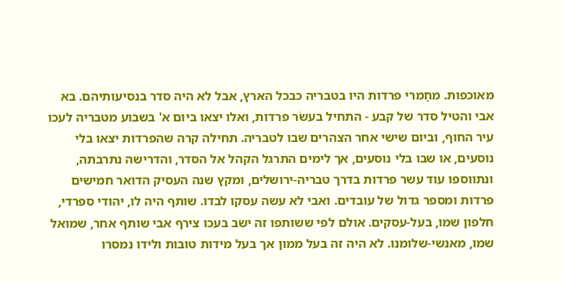מאוכפות. מחַמרי פרדות היו בטבריה כבכל הארץ, אבל לא היה סדר בנסיעותיהם. בא אבי והטיל סדר של קבע - התחיל בעשׂר פרדות, ואלו יצאו ביום א' בשבוע מטבריה לעכו עיר החוף, וביום שישי אחר הצהרים שבו לטבריה. תחילה קרה שהפרדות יצאו בלי נוסעים, או שבו בלי נוסעים, אך לימים התרגל הקהל אל הסדר, והדרישה נתרבתה, ונתווספו עוד עשר פרדות בדרך טבריה-ירושלים, ומקץ שנה העסיק הדואר חמישים פרדות ומספר גדול של עובדים. ואבי לא עשה עסקו לבדו. שותף היה לו, יהודי ספרדי, חלפון שמו, בעל-עסקים. אולם לפי ששותפו זה ישב בעכו צירף אבי שותף אחר, שמואל שמו, מאנשי-שלומנו. לא היה זה בעל ממון אך בעל מידות טובות ולידו נמסרו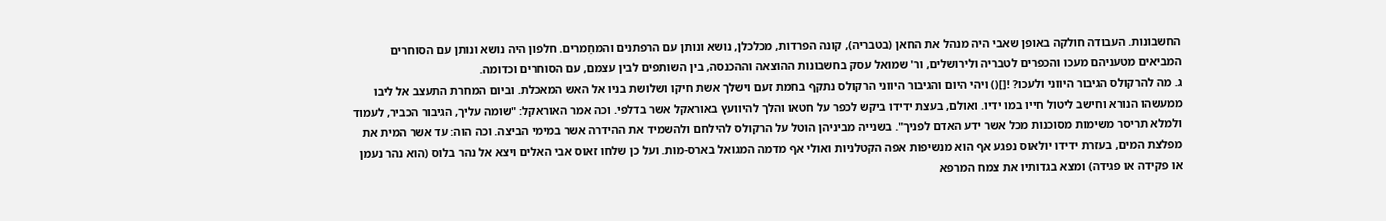החשבונות. העבודה חולקה באופן שאבי היה מנהל את החאן (בטבריה), קונה הפרדות, מכלכלן, נושא ונותן עם הרפתנים והמחַמרים. חלפון היה נושא ונותן עם הסוחרים המביאים מטעניהם מעכו והכפרים לטבריה ולירושלים, ור' שמואל עסק בחשבונות ההוצאה וההכנסה, בין השותפים לבין עצמם, עם הסוחרים וכדומה.
ג. מה להרקולס הגיבור היווני ולעכו? ![]() ויהי היום והגיבור היווני הרקולס נתקף בחמת זעם וישלך אשת חיקו ושלושת בניו אל האש המאכלת. וביום המחרת התעצב אל ליבו ממעשהו הנורא וחישב ליטול חייו במו ידיו. ואולם, בעצת ידידו ביקש לכפר על חטאו והלך להיוועץ באוראקל אשר בדלפי. וכה אמר האוראקל: "שומה עליך, הגיבור הכביר, לעמוד ולמלא תריסר משימות מסוכנות מכל אשר ידע האדם לפניך". בשנייה מביניהן הוטל על הרקולס להילחם ולהשמיד את ההידרה אשר במימי הביצה. וכה הוה: עד אשר המית את מפלצת המים, בעזרת ידידו יולאוס נפגע אף הוא מנשיפות אפה הקטלניות ואולי אף מדמה המגואל בארס-מות. ועל כן שלחו זאוס אבי האלים ויצא אל נהר בלוס (הוא נהר נעמן או פקידה או פגידה) ומצא בגדותיו את צמח המרפא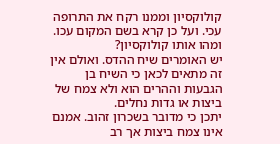קולוקסיון וממנו רקח את התרופה עכי. ועל כן קרא בשם המקום עכו. ומהו אותו קולוקסיון?
יש האומרים שיח ההדס. ואולם אין זה מתאים לכאן כי השיח בן הגבעות וההרים הוא ולא צמח של ביצות או גדות נחלים.
יתכן כי מדובר בשכרון זהוב. אמנם אינו צמח ביצות אך רב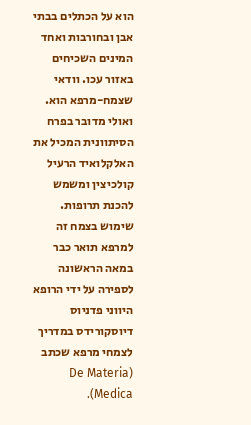הוא על הכתלים בבתי אבן ובחורבות ואחד המינים השכיחים באזור עכו. וודאי שצמח-מרפא הוא.
ואולי מדובר בפרח הסיתוונית המכיל את האלקלואיד הרעיל קולכיצין ומשמש להכנת תרופות. שימוש בצמח זה למרפא תואר כבר במאה הראשונה לספירה על ידי הרופא היווני פדניוס דיוסקורידס במדריך לצמחי מרפא שכתב (De Materia Medica).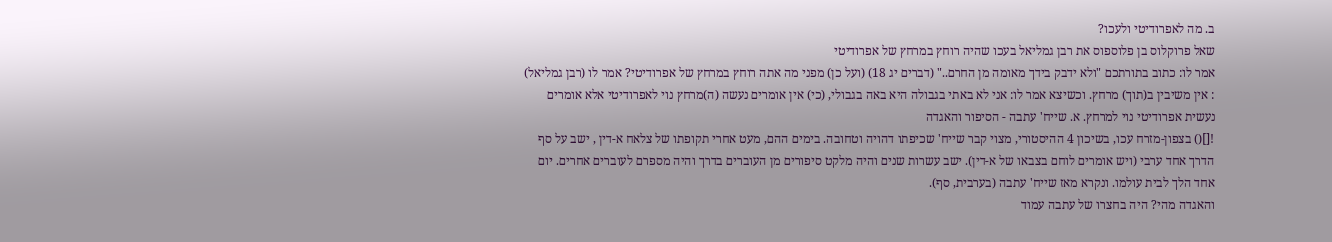ב. מה לאפרודיטי ולעכו?
שאל פרוקלוס בן פלוספוס את רבן גמליאל בעכו שהיה רוחץ במרחץ של אפרודיטי
אמר לו: כתוב בתורתכם "ולא ידבק בידך מאומה מן החרם.." (דברים יג 18) (ועל כן) מפני מה אתה רוחץ במרחץ של אפרודיטי? אמר לו (רבן גמליאל) : אין משיבין ב(תוך) מרחץ. וכשיצא אמר לו: אני לא באתי בגבולה היא באה בגבולי, (כי) אין אומרים נעשה (ה)מרחץ נוי לאפרודיטי אלא אומרים נעשית אפרודיטי נוי למרחץ. א. שייח' עתבה - הסיפור והאגדה
![]() בצפון-מזרח עכו, בשיכון 4 ההיסטורי, מצוי קבר שייח' שכיפתו דהויה וטחובה. בימים ההם, מעט אחרי תקופתו של צלאח א-דין , ישב על סף הדרך אחד ערבי (ויש אומרים לוחם בצבאו של א-דין). ישב עשרות שנים והיה מלקט סיפורים מן העוברים בדרך והיה מספרם לעוברים אחרים. יום אחד הלך לבית עולמו. ונקרא מאז שייח' עתבה (בערבית, סף).
והאגדה מהי? היה בחצרו של עתבה עמוד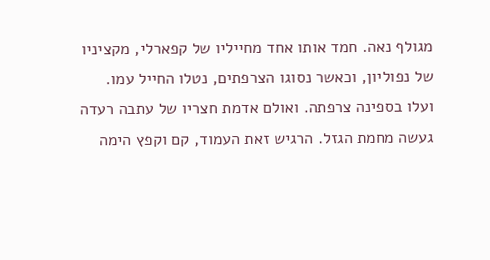מגולף נאה. חמד אותו אחד מחייליו של קפארלי, מקציניו של נפוליון, וכאשר נסוגו הצרפתים, נטלו החייל עמו. ועלו בספינה צרפתה. ואולם אדמת חצריו של עתבה רעדה געשה מחמת הגזל. הרגיש זאת העמוד, קם וקפץ הימה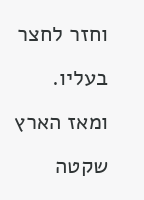וחזר לחצר בעליו. ומאז הארץ שקטה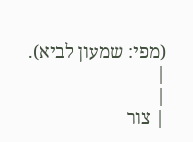(מפי: שמעון לביא).
|
|
| צור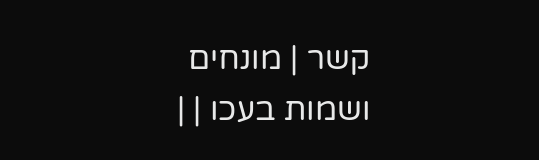קשר | מונחים ושמות בעכו | |